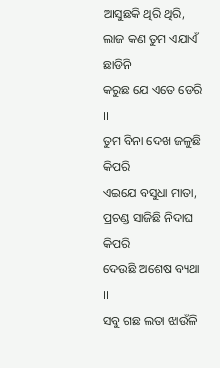ଆସୁଛକି ଥିରି ଥିରି,
ଲାଜ କଣ ତୁମ ଏଯାଏଁ ଛାଡିନି
କରୁଛ ଯେ ଏତେ ଡେରି ।।
ତୁମ ବିନା ଦେଖ ଜଳୁଛି କିପରି
ଏଇଯେ ବସୁଧା ମାତା,
ପ୍ରଚଣ୍ଡ ସାଜିଛି ନିଦାଘ କିପରି
ଦେଉଛି ଅଶେଷ ବ୍ୟଥା ।।
ସବୁ ଗଛ ଲତା ଝାଉଁଳି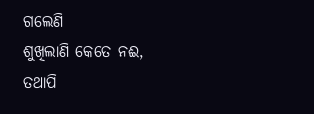ଗଲେଣି
ଶୁଖିଲାଣି କେତେ ନଈ,
ତଥାପି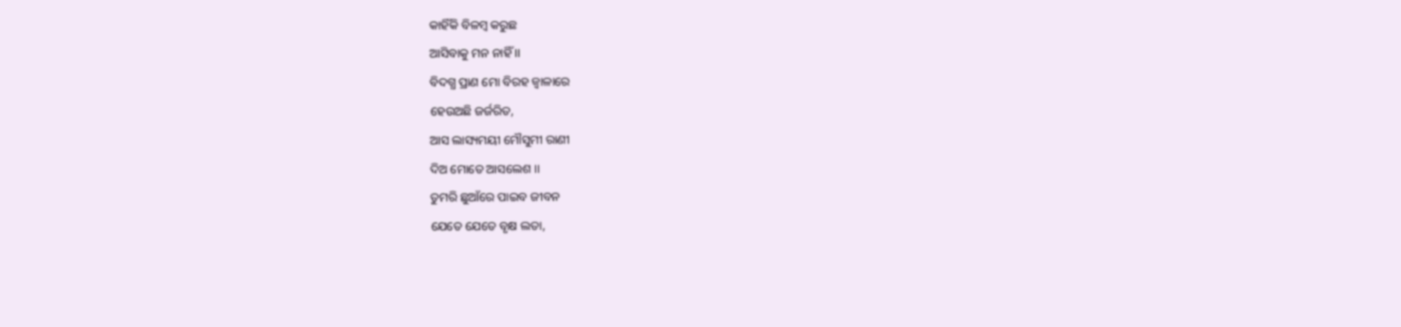କାହିଁକି ବିଳମ୍ବ କରୁଛ
ଆସିବାକୁ ମନ ନାହିଁ ।।
ବିଦଗ୍ଧ ପ୍ରାଣ ମୋ ବିରହ ଜ୍ୱାଳାରେ
ହେଉଅଛି ଜର୍ଜରିତ,
ଆସ ଲାସ୍ୟମୟୀ ମୌସୁମୀ ରାଣୀ
ଦିଅ ମୋତେ ଆସଲେଶ ।।
ତୁମରି ଛୁଆଁରେ ପାଇବ ଜୀବନ
ଯେତେ ଯେତେ ବୃକ୍ଷ ଲତା,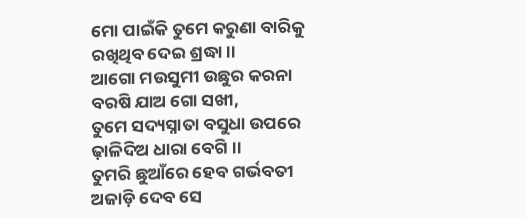ମୋ ପାଇଁକି ତୁମେ କରୁଣା ବାରିକୁ
ରଖିଥିବ ଦେଇ ଶ୍ରଦ୍ଧା ।।
ଆଗୋ ମଉସୁମୀ ଉଛୁର କରନା
ବରଷି ଯାଅ ଗୋ ସଖୀ,
ତୁମେ ସଦ୍ୟସ୍ନାତା ବସୁଧା ଉପରେ
ଢ଼ାଳିଦିଅ ଧାରା ବେଗି ।।
ତୁମରି ଛୁଆଁରେ ହେବ ଗର୍ଭବତୀ
ଅଜାଡ଼ି ଦେବ ସେ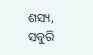ଶସ୍ୟ,
ସବୁରି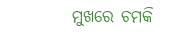ମୁଖରେ ଚମକି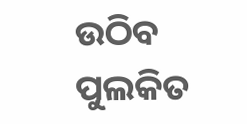ଉଠିବ
ପୁଲକିତ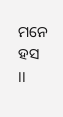ମନେ ହସ ।।